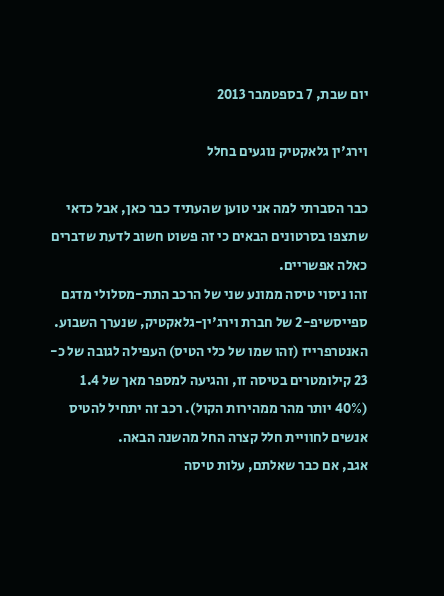יום שבת, 7 בספטמבר 2013

וירג'ין גלאקטיק נוגעים בחלל

כבר הסברתי למה אני טוען שהעתיד כבר כאן, אבל כדאי שתצפו בסרטונים הבאים כי זה פשוט חשוב לדעת שדברים כאלה אפשריים.
זהו ניסוי טיסה ממונע שני של הרכב התת-מסלולי מדגם ספייסשיפ-2 של חברת וירג'ין-גלאקטיק, שנערך השבוע. האנטרפרייז (זהו שמו של כלי הטיס) העפילה לגובה של כ- 23 קילומטרים בטיסה זו, והגיעה למספר מאך של 1.4 (40% יותר מהר ממהירות הקול). רכב זה יתחיל להטיס אנשים לחוויית חלל קצרה החל מהשנה הבאה.
אגב, אם כבר שאלתם, עלות טיסה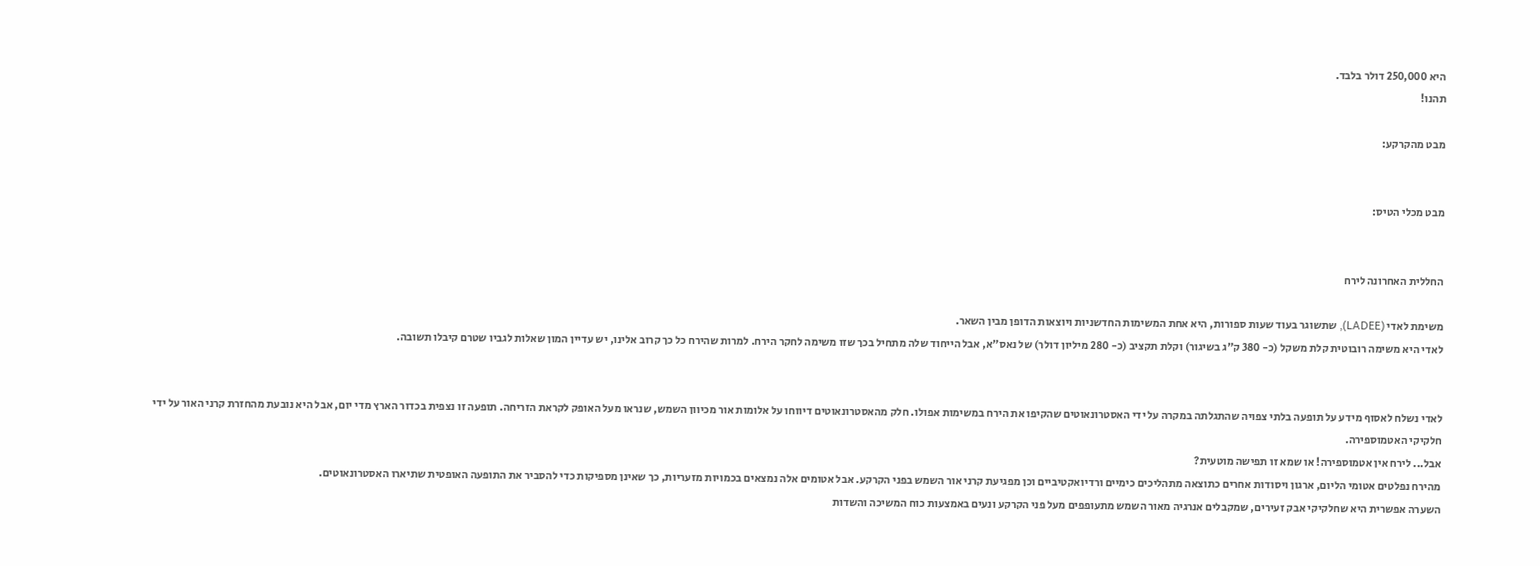היא 250,000 דולר בלבד.
תהנו!

מבט מהקרקע:


מבט מכלי הטיס:


החללית האחרונה לירח

משימת לאדי (LADEE), שתשוגר בעוד שעות ספורות, היא אחת המשימות החדשניות ויוצאות הדופן מבין השאר.
לאדי היא משימה רובוטית קלת משקל (כ- 380 ק"ג בשיגור) וקלת תקציב (כ- 280 מיליון דולר) של נאס"א, אבל הייחוד שלה מתחיל בכך שזו משימה לחקר הירח. למרות שהירח כל כך קרוב אלינו, יש עדיין המון שאלות לגביו שטרם קיבלו תשובה.


לאדי נשלח לאסוף מידע על תופעה בלתי צפויה שהתגלתה במקרה על ידי האסטרונאוטים שהקיפו את הירח במשימות אפולו. חלק מהאסטרונאוטים דיווחו על אלומות אור מכיוון השמש, שנראו מעל האופק לקראת הזריחה. תופעה זו נצפית בכדור הארץ מדי יום, אבל היא נובעת מהחזרת קרני האור על ידי חלקיקי האטמוספירה.
אבל... לירח אין אטמוספירה! או שמא זו תפישה מוטעית?
מהירח נפלטים אטומי הליום, ארגון ויסודות אחרים כתוצאה מתהליכים כימיים ורדיואקטיביים וכן מפגיעת קרני אור השמש בפני הקרקע. אבל אטומים אלה נמצאים בכמויות מזעריות, כך שאינן מספיקות כדי להסביר את התופעה האופטית שתיארו האסטרונאוטים.
השערה אפשרית היא שחלקיקי אבק זעירים, שמקבלים אנרגיה מאור השמש מתעופפים מעל פני הקרקע ונעים באמצעות כוח המשיכה והשדות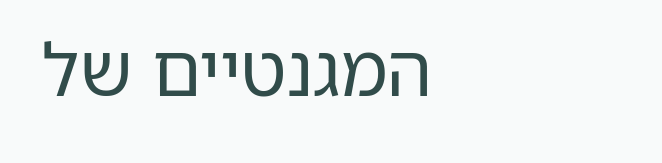המגנטיים של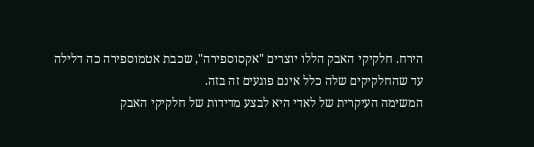הירח. חלקיקי האבק הללו יוצרים "אקסוספירה", שכבת אטמוספירה כה דלילה עד שהחלקיקים שלה כלל אינם פוגעים זה בזה.
המשימה העיקרית של לאדי היא לבצע מדידות של חלקיקי האבק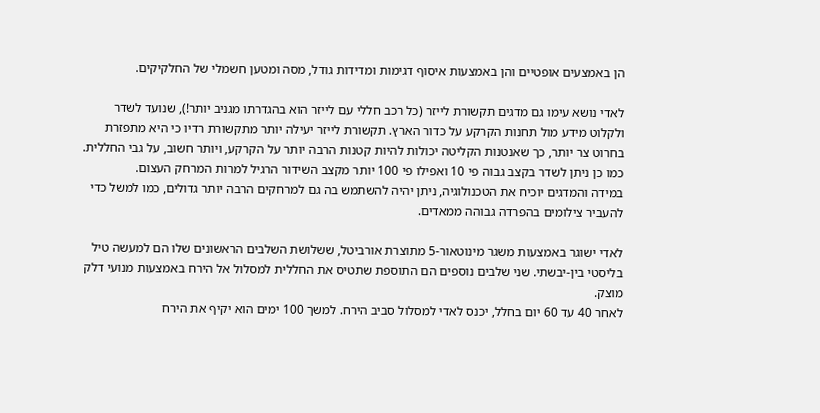הן באמצעים אופטיים והן באמצעות איסוף דגימות ומדידות גודל, מסה ומטען חשמלי של החלקיקים.

לאדי נושא עימו גם מדגים תקשורת לייזר (כל רכב חללי עם לייזר הוא בהגדרתו מגניב יותר!), שנועד לשדר ולקלוט מידע מול תחנות הקרקע על כדור הארץ. תקשורת לייזר יעילה יותר מתקשורת רדיו כי היא מתפזרת בחרוט צר יותר, כך שאנטנות הקליטה יכולות להיות קטנות הרבה יותר על הקרקע, ויותר חשוב, על גבי החללית. כמו כן ניתן לשדר בקצב גבוה פי 10 ואפילו פי 100 יותר מקצב השידור הרגיל למרות המרחק העצום.
במידה והמדגים יוכיח את הטכנולוגיה, ניתן יהיה להשתמש בה גם למרחקים הרבה יותר גדולים, כמו למשל כדי להעביר צילומים בהפרדה גבוהה ממאדים.

לאדי ישוגר באמצעות משגר מינוטאור-5 מתוצרת אורביטל, ששלושת השלבים הראשונים שלו הם למעשה טיל בליסטי בין-יבשתי. שני שלבים נוספים הם התוספת שתטיס את החללית למסלול אל הירח באמצעות מנועי דלק מוצק.
לאחר 40 עד 60 יום בחלל, יכנס לאדי למסלול סביב הירח. למשך 100 ימים הוא יקיף את הירח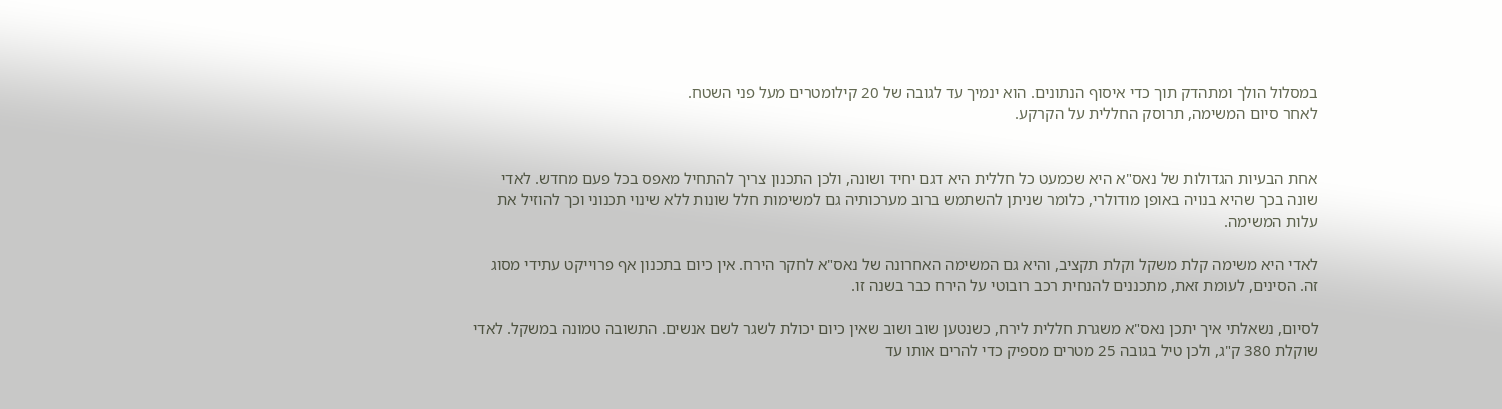במסלול הולך ומתהדק תוך כדי איסוף הנתונים. הוא ינמיך עד לגובה של 20 קילומטרים מעל פני השטח.
לאחר סיום המשימה, תרוסק החללית על הקרקע.


אחת הבעיות הגדולות של נאס"א היא שכמעט כל חללית היא דגם יחיד ושונה, ולכן התכנון צריך להתחיל מאפס בכל פעם מחדש. לאדי שונה בכך שהיא בנויה באופן מודולרי, כלומר שניתן להשתמש ברוב מערכותיה גם למשימות חלל שונות ללא שינוי תכנוני וכך להוזיל את עלות המשימה.

לאדי היא משימה קלת משקל וקלת תקציב, והיא גם המשימה האחרונה של נאס"א לחקר הירח. אין כיום בתכנון אף פרוייקט עתידי מסוג זה. הסינים, לעומת זאת, מתכננים להנחית רכב רובוטי על הירח כבר בשנה זו.

לסיום, נשאלתי איך יתכן נאס"א משגרת חללית לירח, כשנטען שוב ושוב שאין כיום יכולת לשגר לשם אנשים. התשובה טמונה במשקל. לאדי שוקלת 380 ק"ג, ולכן טיל בגובה 25 מטרים מספיק כדי להרים אותו עד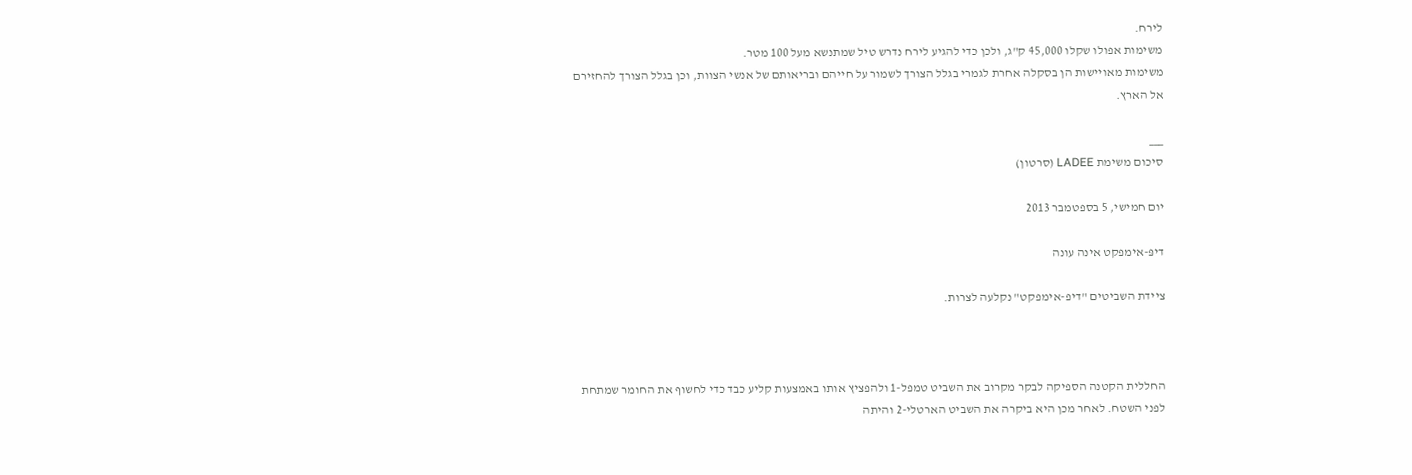לירח.
משימות אפולו שקלו 45,000 ק"ג, ולכן כדי להגיע לירח נדרש טיל שמתנשא מעל 100 מטר.
משימות מאויישות הן בסקלה אחרת לגמרי בגלל הצורך לשמור על חייהם ובריאותם של אנשי הצוות, וכן בגלל הצורך להחזירם אל הארץ.

___
סיכום משימת LADEE (סרטון)

יום חמישי, 5 בספטמבר 2013

דיפּ-אימפקט אינה עונה

ציידת השביטים "דיפ-אימפקט" נקלעה לצרות.



החללית הקטנה הספיקה לבקר מקרוב את השביט טמפל-1 ולהפציץ אותו באמצעות קליע כבד כדי לחשוף את החומר שמתחת לפני השטח. לאחר מכן היא ביקרה את השביט הארטלי-2 והיתה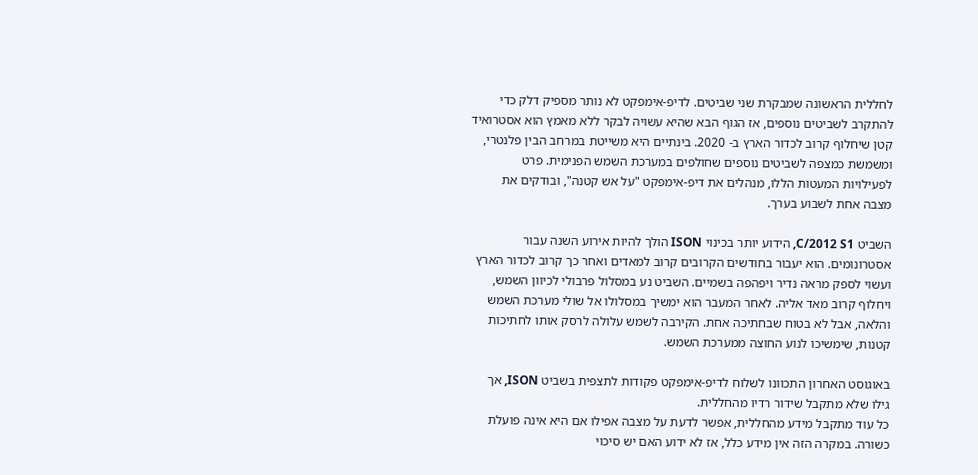לחללית הראשונה שמבקרת שני שביטים. לדיפ-אימפקט לא נותר מספיק דלק כדי להתקרב לשביטים נוספים, אז הגוף הבא שהיא עשויה לבקר ללא מאמץ הוא אסטרואיד קטן שיחלוף קרוב לכדור הארץ ב- 2020. בינתיים היא משייטת במרחב הבין פלנטרי, ומשמשת כמצפה לשביטים נוספים שחולפים במערכת השמש הפנימית. פרט לפעילויות המעטות הללו, מנהלים את דיפ-אימפקט "על אש קטנה", ובודקים את מצבה אחת לשבוע בערך.

השביט C/2012 S1, הידוע יותר בכינוי ISON הולך להיות אירוע השנה עבור אסטרונומים. הוא יעבור בחודשים הקרובים קרוב למאדים ואחר כך קרוב לכדור הארץ ועשוי לספק מראה נדיר ויפהפה בשמיים. השביט נע במסלול פרבולי לכיוון השמש, ויחלוף קרוב מאד אליה. לאחר המעבר הוא ימשיך במסלולו אל שולי מערכת השמש והלאה, אבל לא בטוח שבחתיכה אחת. הקירבה לשמש עלולה לרסק אותו לחתיכות קטנות, שימשיכו לנוע החוצה ממערכת השמש.

באוגוסט האחרון התכוונו לשלוח לדיפ-אימפקט פקודות לתצפית בשביט ISON, אך גילו שלא מתקבל שידור רדיו מהחללית.
כל עוד מתקבל מידע מהחללית, אפשר לדעת על מצבה אפילו אם היא אינה פועלת כשורה. במקרה הזה אין מידע כלל, אז לא ידוע האם יש סיכוי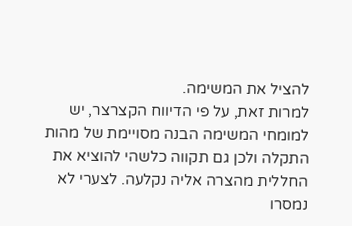להציל את המשימה.
למרות זאת, על פי הדיווח הקצרצר, יש למומחי המשימה הבנה מסויימת של מהות התקלה ולכן גם תקווה כלשהי להוציא את החללית מהצרה אליה נקלעה. לצערי לא נמסרו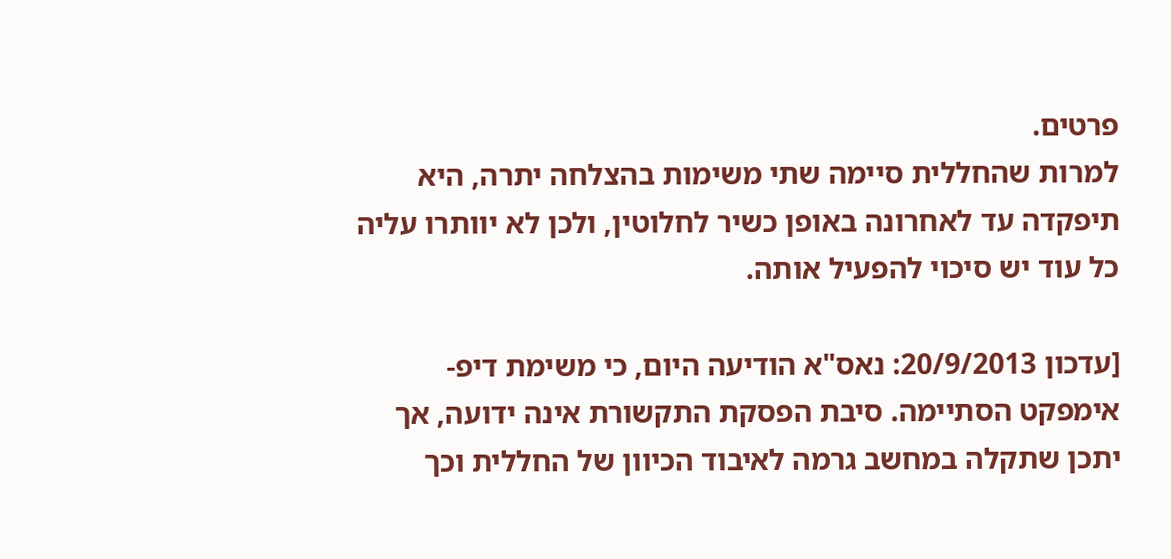פרטים.
למרות שהחללית סיימה שתי משימות בהצלחה יתרה, היא תיפקדה עד לאחרונה באופן כשיר לחלוטין, ולכן לא יוותרו עליה כל עוד יש סיכוי להפעיל אותה.

[עדכון 20/9/2013: נאס"א הודיעה היום, כי משימת דיפ-אימפקט הסתיימה. סיבת הפסקת התקשורת אינה ידועה, אך יתכן שתקלה במחשב גרמה לאיבוד הכיוון של החללית וכך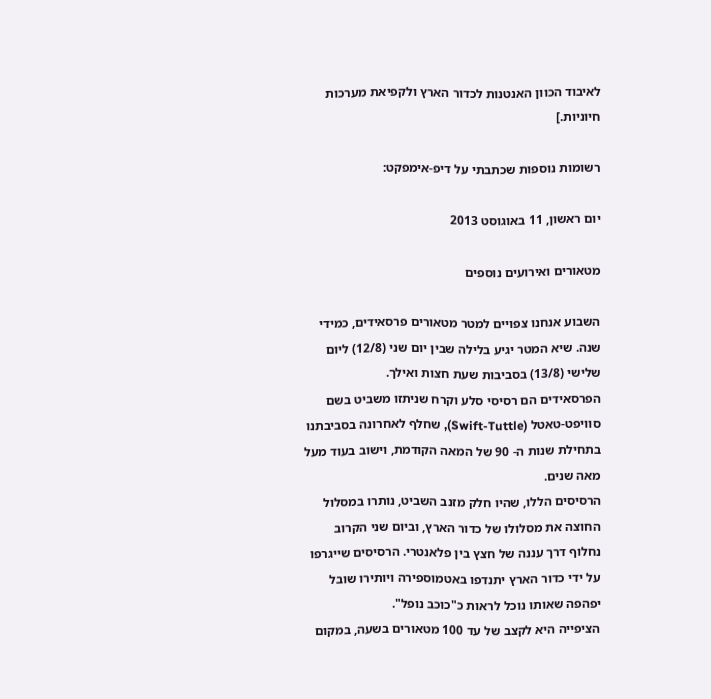לאיבוד הכוון האנטנות לכדור הארץ ולקפיאת מערכות חיוניות.]

רשומות נוספות שכתבתי על דיפ-אימפקט:

יום ראשון, 11 באוגוסט 2013

מטאורים ואירועים נוספים

השבוע אנחנו צפויים למטר מטאורים פרסאידים, כמידי שנה. שיא המטר יגיע בלילה שבין יום שני (12/8) ליום שלישי (13/8) בסביבות שעת חצות ואילך.
הפרסאידים הם רסיסי סלע וקרח שניתזו משביט בשם סוויפט-טאטל (Swift-Tuttle), שחלף לאחרונה בסביבתנו בתחילת שנות ה- 90 של המאה הקודמת, וישוב בעוד מעל מאה שנים.
הרסיסים הללו, שהיו חלק מזנב השביט, נותרו במסלול החוצה את מסלולו של כדור הארץ, וביום שני הקרוב נחלוף דרך עננה של חצץ בין פלאנטרי. הרסיסים שייגרפו על ידי כדור הארץ יתנדפו באטמוספירה ויותירו שובל יפהפה שאותו נוכל לראות כ"כוכב נופל".
הציפייה היא לקצב של עד 100 מטאורים בשעה, במקום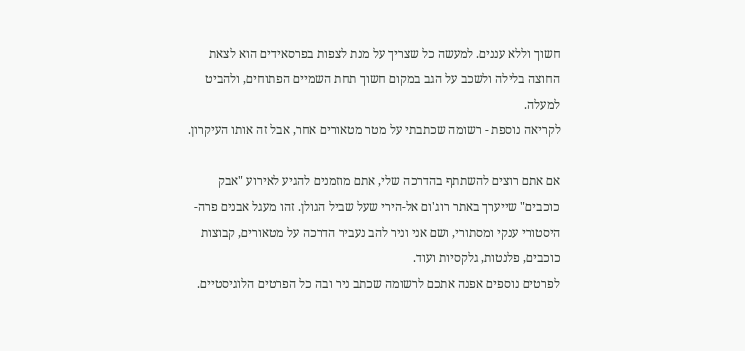חשוך וללא עננים. למעשה כל שצריך על מנת לצפות בפרסאידים הוא לצאת החוצה בלילה ולשכב על הגב במקום חשוך תחת השמיים הפתוחים, ולהביט למעלה.
לקריאה נוספת - רשומה שכתבתי על מטר מטאורים אחר, אבל זה אותו העיקרון.

אם אתם רוצים להשתתף בהדרכה שלי, אתם מוזמנים להגיע לאירוע "אבק כוכבים" שייערך באתר רוג'ום אל-הירי שעל שביל הגולן. זהו מעגל אבנים פרה-היסטורי ענקי ומסתורי, ושם אני וניר להב נעביר הדרכה על מטאורים, קבוצות כוכבים, פלנטות, גלקסיות ועוד.
לפרטים נוספים אפנה אתכם לרשומה שכתב ניר ובה כל הפרטים הלוגיסטיים.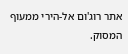אתר רוג'ום אל-הירי ממעוף המסוק.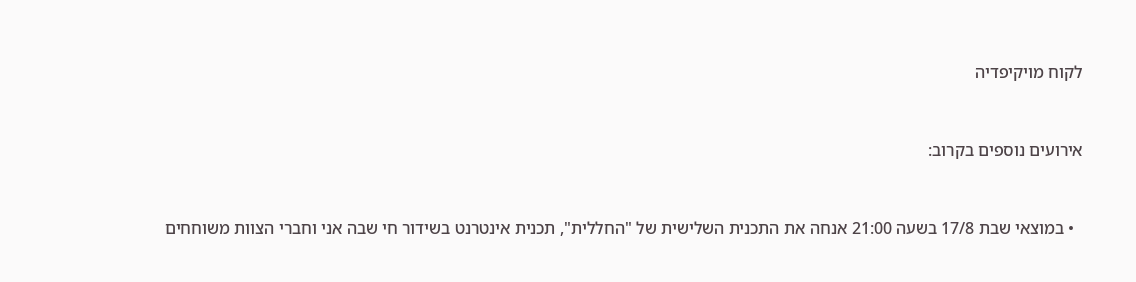לקוח מויקיפדיה


אירועים נוספים בקרוב:


  • במוצאי שבת 17/8 בשעה 21:00 אנחה את התכנית השלישית של "החללית", תכנית אינטרנט בשידור חי שבה אני וחברי הצוות משוחחים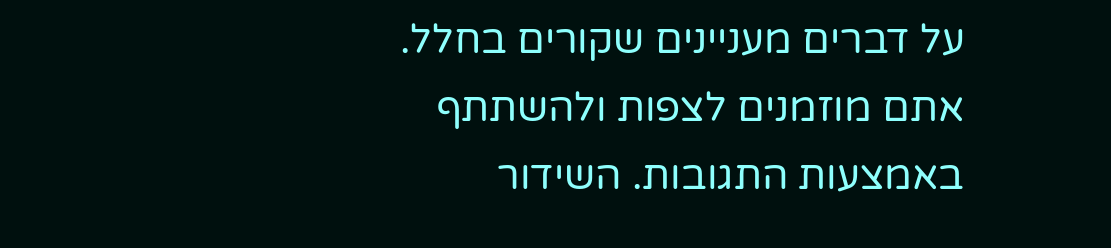על דברים מעניינים שקורים בחלל. אתם מוזמנים לצפות ולהשתתף באמצעות התגובות. השידור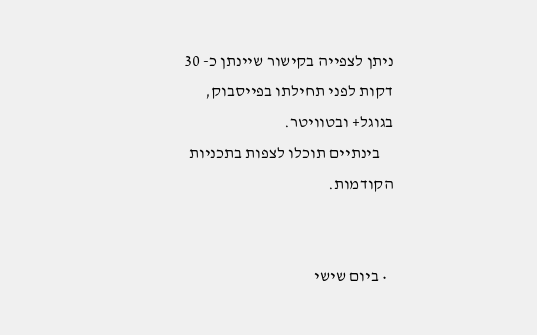ניתן לצפייה בקישור שיינתן כ- 30 דקות לפני תחילתו בפייסבוק, בגוגל+ ובטוויטר.
    בינתיים תוכלו לצפות בתכניות הקודמות.


  • ביום שישי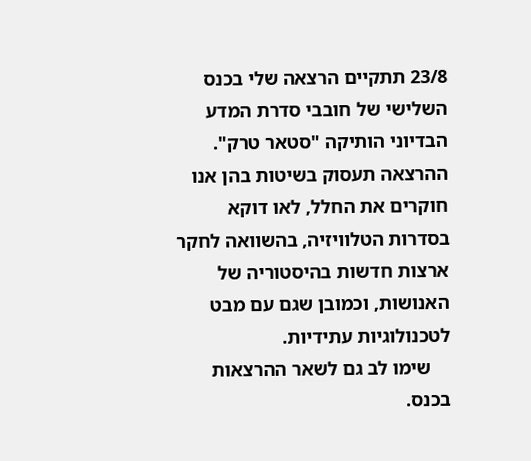23/8 תתקיים הרצאה שלי בכנס השלישי של חובבי סדרת המדע הבדיוני הותיקה "סטאר טרק". ההרצאה תעסוק בשיטות בהן אנו חוקרים את החלל, לאו דוקא בסדרות הטלוויזיה, בהשוואה לחקר ארצות חדשות בהיסטוריה של האנושות, וכמובן שגם עם מבט לטכנולוגיות עתידיות.
    שימו לב גם לשאר ההרצאות בכנס.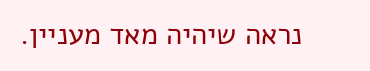נראה שיהיה מאד מעניין.